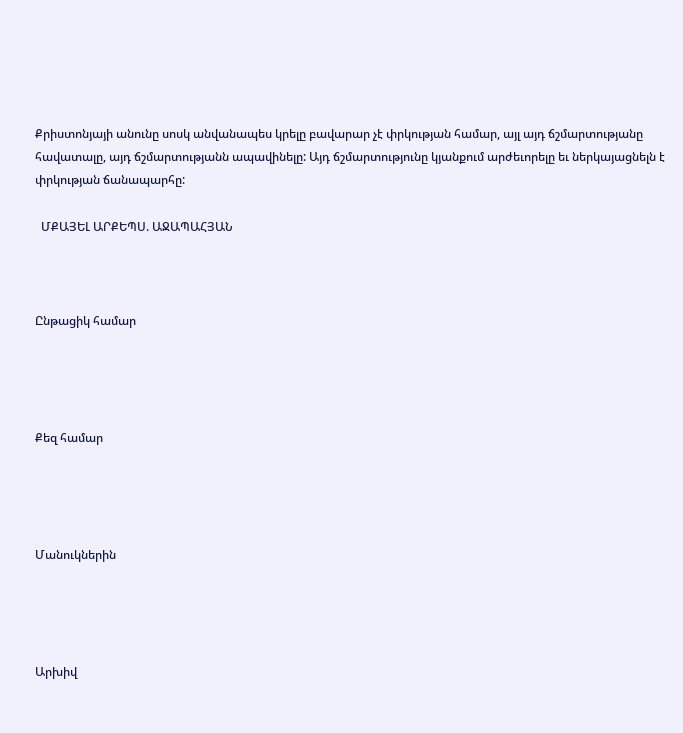Քրիստոնյայի անունը սոսկ անվանապես կրելը բավարար չէ փրկության համար, այլ այդ ճշմարտությանը հավատալը, այդ ճշմարտությանն ապավինելը: Այդ ճշմարտությունը կյանքում արժեւորելը եւ ներկայացնելն է փրկության ճանապարհը:

  ՄՔԱՅԵԼ ԱՐՔԵՊՍ. ԱՋԱՊԱՀՅԱՆ



Ընթացիկ համար




Քեզ համար




Մանուկներին




Արխիվ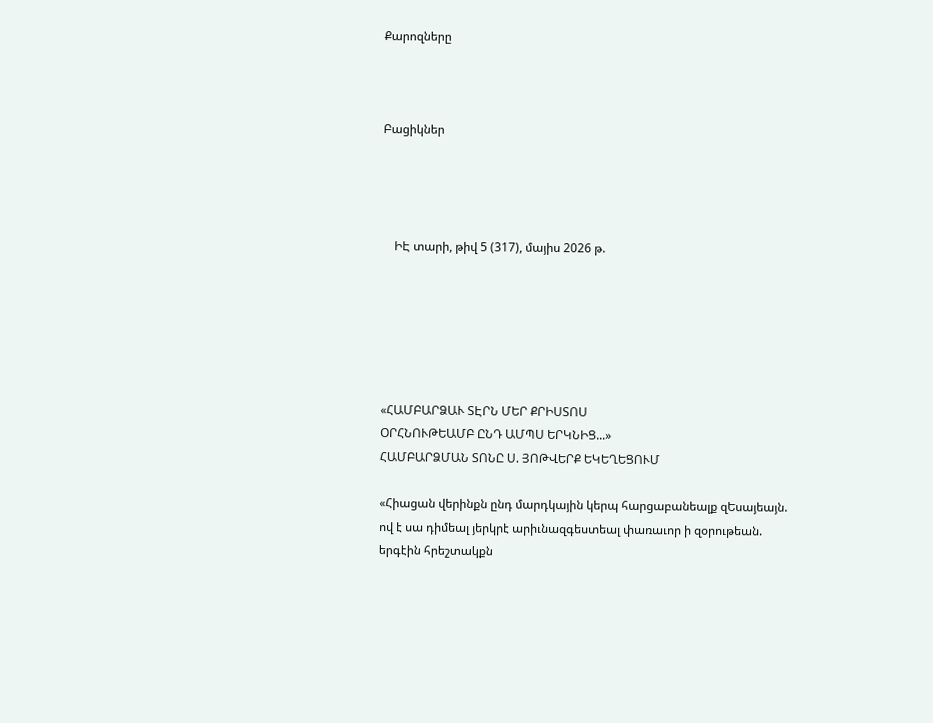Քարոզները



Բացիկներ




    ԻԷ տարի, թիվ 5 (317), մայիս 2026 թ.






«ՀԱՄԲԱՐՁԱՒ ՏԷՐՆ ՄԵՐ ՔՐԻՍՏՈՍ
ՕՐՀՆՈՒԹԵԱՄԲ ԸՆԴ ԱՄՊՍ ԵՐԿՆԻՑ...»
ՀԱՄԲԱՐՁՄԱՆ ՏՈՆԸ Ս. ՅՈԹՎԵՐՔ ԵԿԵՂԵՑՈՒՄ

«Հիացան վերինքն ընդ մարդկային կերպ հարցաբանեալք զԵսայեայն.
ով է սա դիմեալ յերկրէ արիւնազգեստեալ փառաւոր ի զօրութեան.
երգէին հրեշտակքն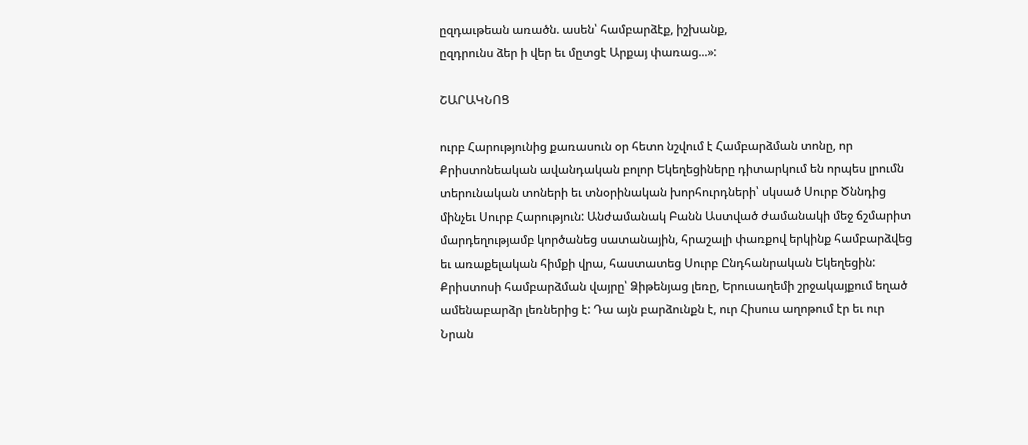ըզդաւթեան առածն. ասեն՝ համբարձէք, իշխանք,
ըզդրունս ձեր ի վեր եւ մըտցէ Արքայ փառաց...»:

ՇԱՐԱԿՆՈՑ

ուրբ Հարությունից քառասուն օր հետո նշվում է Համբարձման տոնը, որ Քրիստոնեական ավանդական բոլոր Եկեղեցիները դիտարկում են որպես լրումն տերունական տոների եւ տնօրինական խորհուրդների՝ սկսած Սուրբ Ծննդից մինչեւ Սուրբ Հարություն: Անժամանակ Բանն Աստված ժամանակի մեջ ճշմարիտ մարդեղությամբ կործանեց սատանային, հրաշալի փառքով երկինք համբարձվեց եւ առաքելական հիմքի վրա, հաստատեց Սուրբ Ընդհանրական Եկեղեցին: Քրիստոսի համբարձման վայրը՝ Ձիթենյաց լեռը, Երուսաղեմի շրջակայքում եղած ամենաբարձր լեռներից է: Դա այն բարձունքն է, ուր Հիսուս աղոթում էր եւ ուր Նրան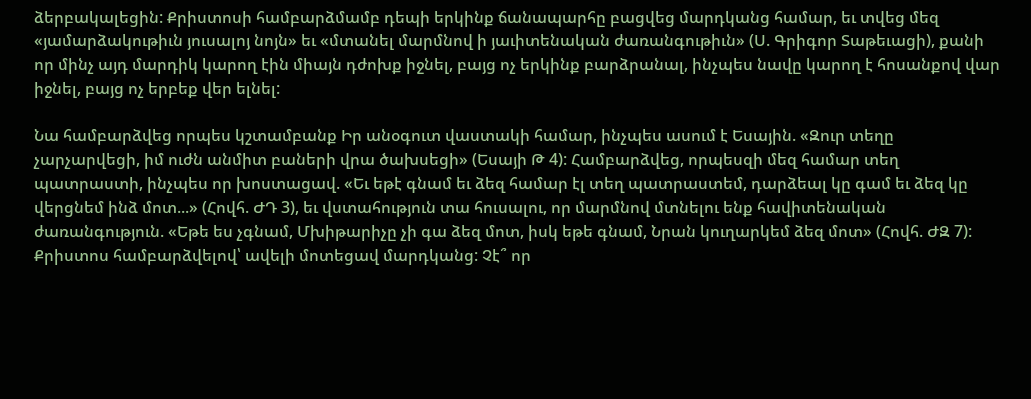ձերբակալեցին: Քրիստոսի համբարձմամբ դեպի երկինք ճանապարհը բացվեց մարդկանց համար, եւ տվեց մեզ «յամարձակութիւն յուսալոյ նոյն» եւ «մտանել մարմնով ի յաւիտենական ժառանգութիւն» (Ս. Գրիգոր Տաթեւացի), քանի որ մինչ այդ մարդիկ կարող էին միայն դժոխք իջնել, բայց ոչ երկինք բարձրանալ, ինչպես նավը կարող է հոսանքով վար իջնել, բայց ոչ երբեք վեր ելնել:

Նա համբարձվեց որպես կշտամբանք Իր անօգուտ վաստակի համար, ինչպես ասում է Եսային. «Զուր տեղը չարչարվեցի, իմ ուժն անմիտ բաների վրա ծախսեցի» (Եսայի Թ 4): Համբարձվեց, որպեսզի մեզ համար տեղ պատրաստի, ինչպես որ խոստացավ. «Եւ եթէ գնամ եւ ձեզ համար էլ տեղ պատրաստեմ, դարձեալ կը գամ եւ ձեզ կը վերցնեմ ինձ մոտ...» (Հովհ. ԺԴ 3), եւ վստահություն տա հուսալու, որ մարմնով մտնելու ենք հավիտենական ժառանգություն. «Եթե ես չգնամ, Մխիթարիչը չի գա ձեզ մոտ, իսկ եթե գնամ, Նրան կուղարկեմ ձեզ մոտ» (Հովհ. ԺԶ 7): Քրիստոս համբարձվելով՝ ավելի մոտեցավ մարդկանց: Չէ՞ որ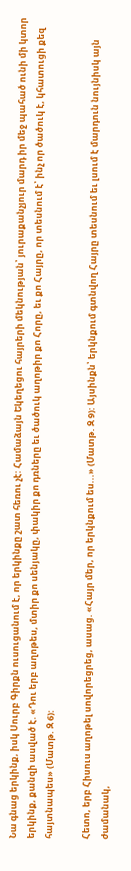Նա գնաց երկինք, իսկ Սուրբ Գիրքն ուսուցանում է, որ երկինքը շատ հեռու չէ: Համաձայն Եկեղեցու հայրերի մեկնության՝ յուրաքանչյուր մարդ իր մեջ պահած ունի մի կտոր երկինք, քանզի ասված է. «Դու երբ աղոթես, մտիր քո սենյակը, փակիր քո դռները եւ ծածուկ աղոթիր քո Հորը, եւ քո Հայրը, որ տեսնում է՝ ինչ որ ծածուկ է, կհատուցի քեզ հայտնապես» (Մատթ. Զ 6):

Հետո, երբ Հիսուս աղոթել սովորեցրեց, ասաց. «Հայր մեր, որ երկնքում ես...» (Մատթ. Զ 9): Այսինքն՝ երկնքում գտնվող Հայրը տեսնում եւ լսում է մարդուն նույնիսկ այն ժամանակ,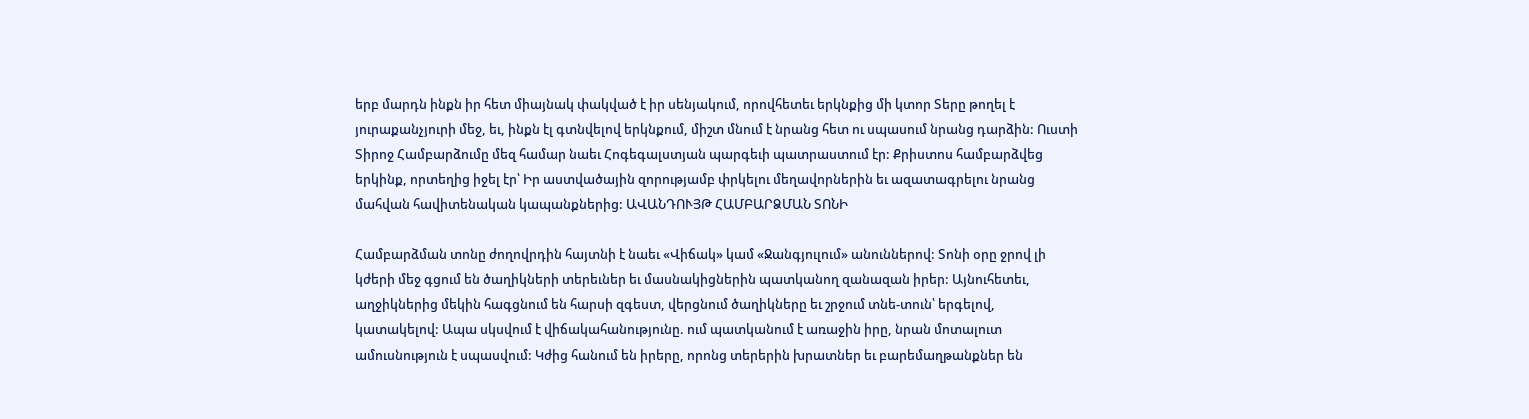երբ մարդն ինքն իր հետ միայնակ փակված է իր սենյակում, որովհետեւ երկնքից մի կտոր Տերը թողել է յուրաքանչյուրի մեջ, եւ, ինքն էլ գտնվելով երկնքում, միշտ մնում է նրանց հետ ու սպասում նրանց դարձին: Ուստի Տիրոջ Համբարձումը մեզ համար նաեւ Հոգեգալստյան պարգեւի պատրաստում էր: Քրիստոս համբարձվեց երկինք, որտեղից իջել էր՝ Իր աստվածային զորությամբ փրկելու մեղավորներին եւ ազատագրելու նրանց մահվան հավիտենական կապանքներից: ԱՎԱՆԴՈՒՅԹ ՀԱՄԲԱՐՁՄԱՆ ՏՈՆԻ

Համբարձման տոնը ժողովրդին հայտնի է նաեւ «Վիճակ» կամ «Ջանգյուլում» անուններով: Տոնի օրը ջրով լի կժերի մեջ գցում են ծաղիկների տերեւներ եւ մասնակիցներին պատկանող զանազան իրեր: Այնուհետեւ, աղջիկներից մեկին հագցնում են հարսի զգեստ, վերցնում ծաղիկները եւ շրջում տնե-տուն՝ երգելով, կատակելով: Ապա սկսվում է վիճակահանությունը. ում պատկանում է առաջին իրը, նրան մոտալուտ ամուսնություն է սպասվում: Կժից հանում են իրերը, որոնց տերերին խրատներ եւ բարեմաղթանքներ են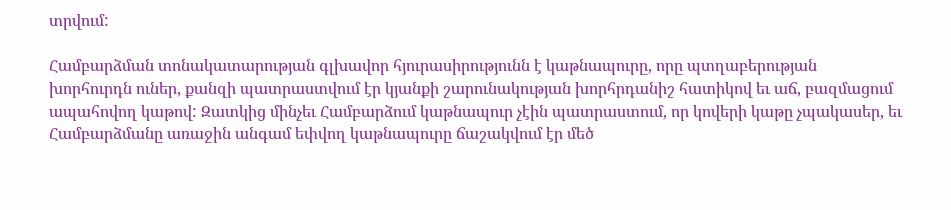տրվում:

Համբարձման տոնակատարության գլխավոր հյուրասիրությունն է կաթնապուրը, որը պտղաբերության խորհուրդն ուներ, քանզի պատրաստվում էր կյանքի շարունակության խորհրդանիշ հատիկով եւ աճ, բազմացում ապահովող կաթով: Զատկից մինչեւ Համբարձում կաթնապուր չէին պատրաստում, որ կովերի կաթը չպակասեր, եւ Համբարձմանը առաջին անգամ եփվող կաթնապուրը ճաշակվում էր մեծ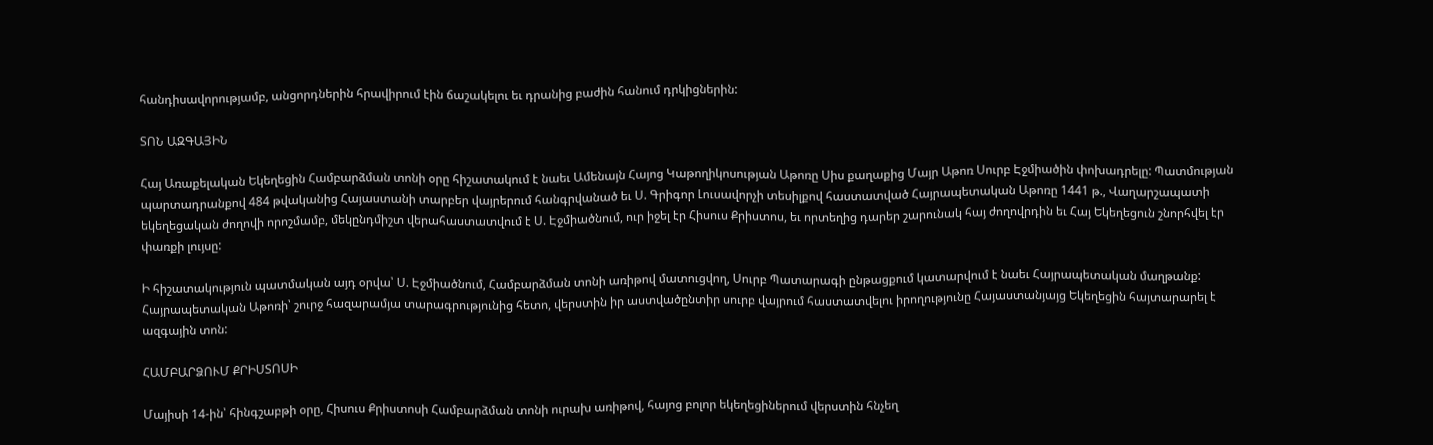հանդիսավորությամբ, անցորդներին հրավիրում էին ճաշակելու եւ դրանից բաժին հանում դրկիցներին:

ՏՈՆ ԱԶԳԱՅԻՆ

Հայ Առաքելական Եկեղեցին Համբարձման տոնի օրը հիշատակում է նաեւ Ամենայն Հայոց Կաթողիկոսության Աթոռը Սիս քաղաքից Մայր Աթոռ Սուրբ Էջմիածին փոխադրելը: Պատմության պարտադրանքով 484 թվականից Հայաստանի տարբեր վայրերում հանգրվանած եւ Ս. Գրիգոր Լուսավորչի տեսիլքով հաստատված Հայրապետական Աթոռը 1441 թ., Վաղարշապատի եկեղեցական ժողովի որոշմամբ, մեկընդմիշտ վերահաստատվում է Ս. Էջմիածնում, ուր իջել էր Հիսուս Քրիստոս, եւ որտեղից դարեր շարունակ հայ ժողովրդին եւ Հայ Եկեղեցուն շնորհվել էր փառքի լույսը:

Ի հիշատակություն պատմական այդ օրվա՝ Ս. Էջմիածնում, Համբարձման տոնի առիթով մատուցվող, Սուրբ Պատարագի ընթացքում կատարվում է նաեւ Հայրապետական մաղթանք: Հայրապետական Աթոռի՝ շուրջ հազարամյա տարագրությունից հետո, վերստին իր աստվածընտիր սուրբ վայրում հաստատվելու իրողությունը Հայաստանյայց Եկեղեցին հայտարարել է ազգային տոն:

ՀԱՄԲԱՐՁՈՒՄ ՔՐԻՍՏՈՍԻ

Մայիսի 14-ին՝ հինգշաբթի օրը, Հիսուս Քրիստոսի Համբարձման տոնի ուրախ առիթով, հայոց բոլոր եկեղեցիներում վերստին հնչեղ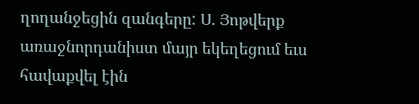ղողանջեցին զանգերը: Ս. Յոթվերք առաջնորդանիստ մայր եկեղեցում եւս հավաքվել էին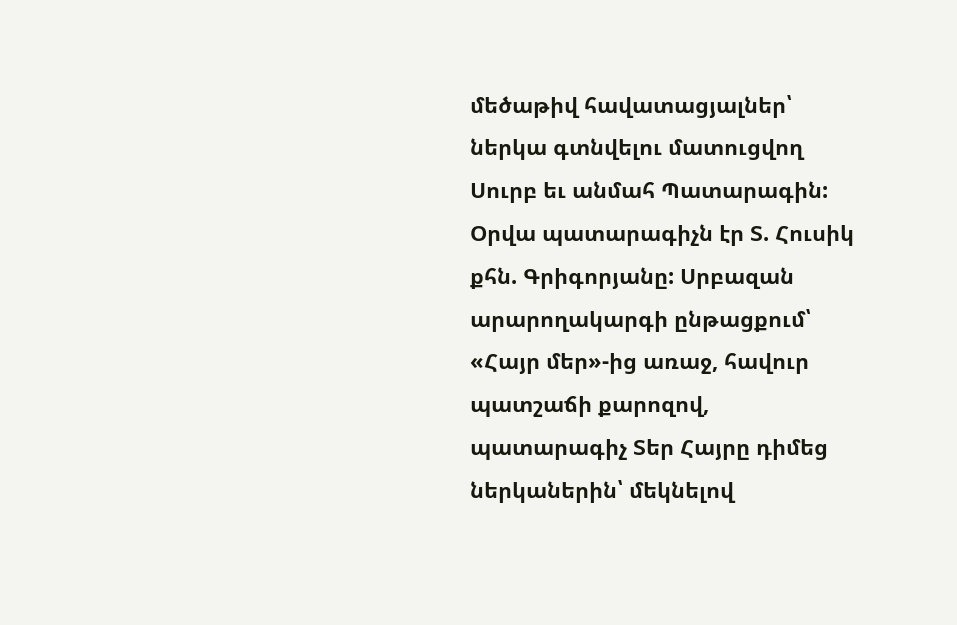մեծաթիվ հավատացյալներ՝ ներկա գտնվելու մատուցվող Սուրբ եւ անմահ Պատարագին: Օրվա պատարագիչն էր Տ. Հուսիկ քհն. Գրիգորյանը: Սրբազան արարողակարգի ընթացքում՝ «Հայր մեր»-ից առաջ, հավուր պատշաճի քարոզով, պատարագիչ Տեր Հայրը դիմեց ներկաներին՝ մեկնելով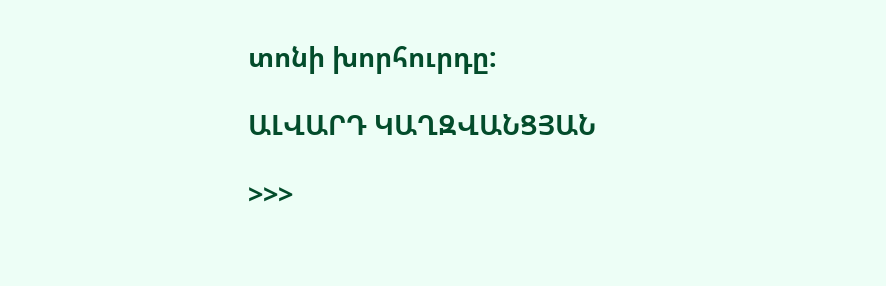տոնի խորհուրդը:

ԱԼՎԱՐԴ ԿԱՂԶՎԱՆՑՅԱՆ

>>>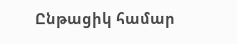Ընթացիկ համար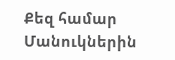Քեզ համար Մանուկներին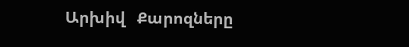Արխիվ   Քարոզները